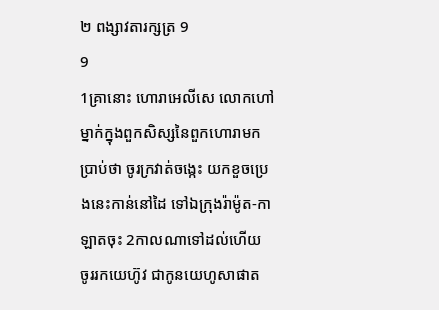២ ពង្សាវតារក្សត្រ 9
9
1គ្រានោះ ហោរាអេលីសេ លោកហៅម្នាក់ក្នុងពួកសិស្សនៃពួកហោរាមកប្រាប់ថា ចូរក្រវាត់ចង្កេះ យកខួចប្រេងនេះកាន់នៅដៃ ទៅឯក្រុងរ៉ាម៉ូត-កាឡាតចុះ 2កាលណាទៅដល់ហើយ ចូររកយេហ៊ូវ ជាកូនយេហូសាផាត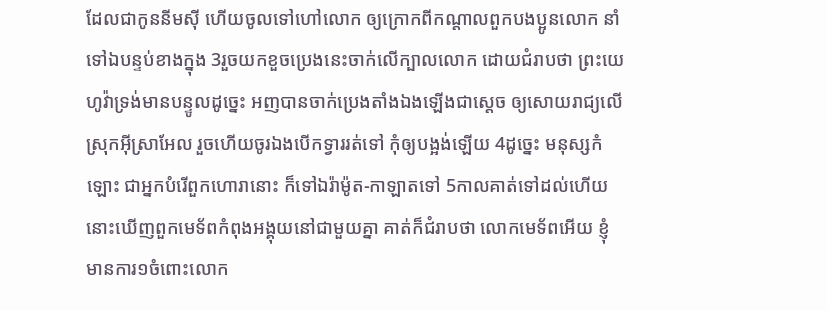ដែលជាកូននីមស៊ី ហើយចូលទៅហៅលោក ឲ្យក្រោកពីកណ្តាលពួកបងប្អូនលោក នាំទៅឯបន្ទប់ខាងក្នុង 3រួចយកខួចប្រេងនេះចាក់លើក្បាលលោក ដោយជំរាបថា ព្រះយេហូវ៉ាទ្រង់មានបន្ទូលដូច្នេះ អញបានចាក់ប្រេងតាំងឯងឡើងជាស្តេច ឲ្យសោយរាជ្យលើស្រុកអ៊ីស្រាអែល រួចហើយចូរឯងបើកទ្វាររត់ទៅ កុំឲ្យបង្អង់ឡើយ 4ដូច្នេះ មនុស្សកំឡោះ ជាអ្នកបំរើពួកហោរានោះ ក៏ទៅឯរ៉ាម៉ូត-កាឡាតទៅ 5កាលគាត់ទៅដល់ហើយ នោះឃើញពួកមេទ័ពកំពុងអង្គុយនៅជាមួយគ្នា គាត់ក៏ជំរាបថា លោកមេទ័ពអើយ ខ្ញុំមានការ១ចំពោះលោក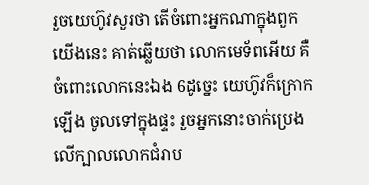រួចយេហ៊ូវសួរថា តើចំពោះអ្នកណាក្នុងពួកយើងនេះ គាត់ឆ្លើយថា លោកមេទ័ពអើយ គឺចំពោះលោកនេះឯង 6ដូច្នេះ យេហ៊ូវក៏ក្រោកឡើង ចូលទៅក្នុងផ្ទះ រួចអ្នកនោះចាក់ប្រេងលើក្បាលលោកជំរាប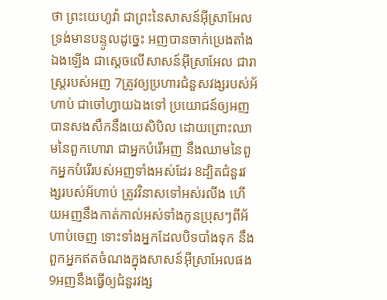ថា ព្រះយេហូវ៉ា ជាព្រះនៃសាសន៍អ៊ីស្រាអែល ទ្រង់មានបន្ទូលដូច្នេះ អញបានចាក់ប្រេងតាំងឯងឡើង ជាស្តេចលើសាសន៍អ៊ីស្រាអែល ជារាស្ត្ររបស់អញ 7ត្រូវឲ្យប្រហារជំនួសវង្សរបស់អ័ហាប់ ជាចៅហ្វាយឯងទៅ ប្រយោជន៍ឲ្យអញបានសងសឹកនឹងយេសិបិល ដោយព្រោះឈាមនៃពួកហោរា ជាអ្នកបំរើអញ នឹងឈាមនៃពួកអ្នកបំរើរបស់អញទាំងអស់ដែរ 8ដ្បិតជំនួរវង្សរបស់អ័ហាប់ ត្រូវវិនាសទៅអស់រលីង ហើយអញនឹងកាត់កាល់អស់ទាំងកូនប្រុសៗពីអ័ហាប់ចេញ ទោះទាំងអ្នកដែលបិទបាំងទុក នឹងពួកអ្នកឥតចំណងក្នុងសាសន៍អ៊ីស្រាអែលផង 9អញនឹងធ្វើឲ្យជំនួរវង្ស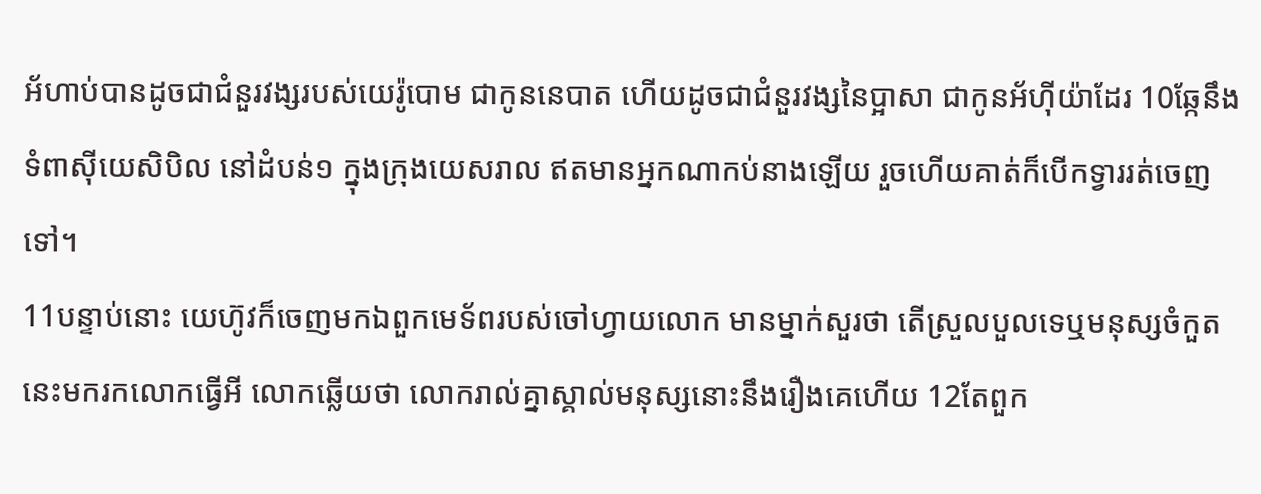អ័ហាប់បានដូចជាជំនួរវង្សរបស់យេរ៉ូបោម ជាកូននេបាត ហើយដូចជាជំនួរវង្សនៃប្អាសា ជាកូនអ័ហ៊ីយ៉ាដែរ 10ឆ្កែនឹងទំពាស៊ីយេសិបិល នៅដំបន់១ ក្នុងក្រុងយេសរាល ឥតមានអ្នកណាកប់នាងឡើយ រួចហើយគាត់ក៏បើកទ្វាររត់ចេញទៅ។
11បន្ទាប់នោះ យេហ៊ូវក៏ចេញមកឯពួកមេទ័ពរបស់ចៅហ្វាយលោក មានម្នាក់សួរថា តើស្រួលបួលទេឬមនុស្សចំកួតនេះមករកលោកធ្វើអី លោកឆ្លើយថា លោករាល់គ្នាស្គាល់មនុស្សនោះនឹងរឿងគេហើយ 12តែពួក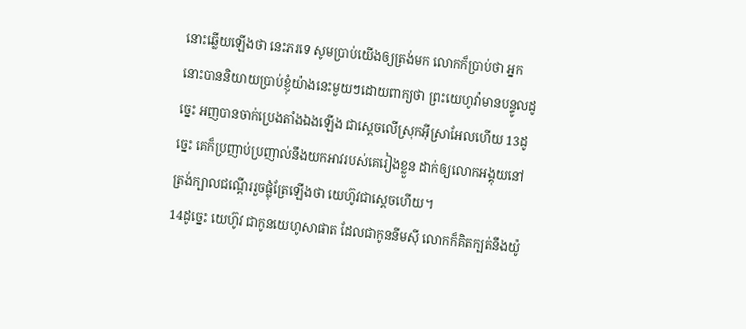នោះឆ្លើយឡើងថា នេះភរទេ សូមប្រាប់យើងឲ្យត្រង់មក លោកក៏ប្រាប់ថា អ្នកនោះបាននិយាយប្រាប់ខ្ញុំយ៉ាងនេះមួយៗដោយពាក្យថា ព្រះយេហូវ៉ាមានបន្ទូលដូច្នេះ អញបានចាក់ប្រេងតាំងឯងឡើង ជាស្តេចលើស្រុកអ៊ីស្រាអែលហើយ 13ដូច្នេះ គេក៏ប្រញាប់ប្រញាល់នឹងយកអាវរបស់គេរៀងខ្លួន ដាក់ឲ្យលោកអង្គុយនៅត្រង់ក្បាលជណ្តើររួចផ្លុំត្រែឡើងថា យេហ៊ូវជាស្តេចហើយ។
14ដូច្នេះ យេហ៊ូវ ជាកូនយេហូសាផាត ដែលជាកូននីមស៊ី លោកក៏គិតក្បត់នឹងយ៉ូ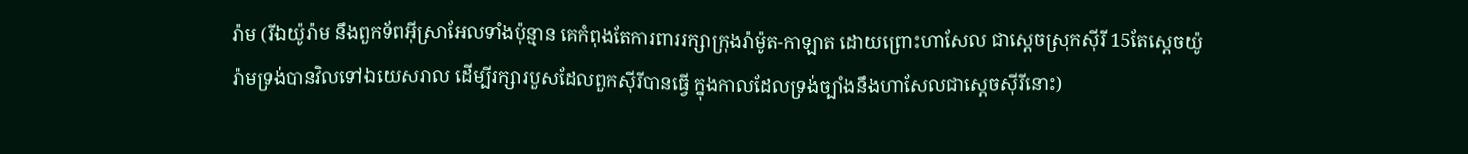រ៉ាម (រីឯយ៉ូរ៉ាម នឹងពួកទ័ពអ៊ីស្រាអែលទាំងប៉ុន្មាន គេកំពុងតែការពាររក្សាក្រុងរ៉ាម៉ូត-កាឡាត ដោយព្រោះហាសែល ជាស្តេចស្រុកស៊ីរី 15តែស្តេចយ៉ូរ៉ាមទ្រង់បានវិលទៅឯយេសរាល ដើម្បីរក្សារបួសដែលពួកស៊ីរីបានធ្វើ ក្នុងកាលដែលទ្រង់ច្បាំងនឹងហាសែលជាស្តេចស៊ីរីនោះ)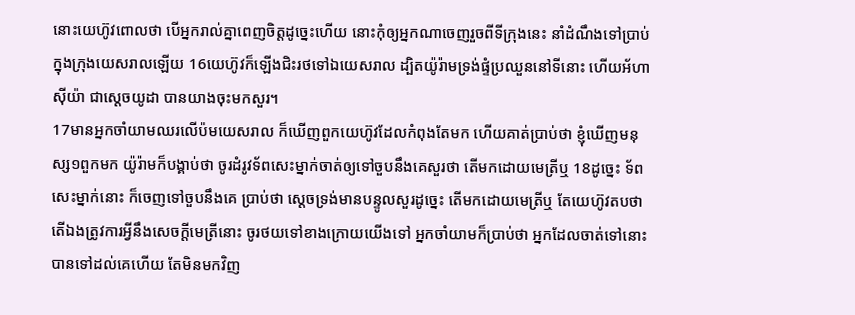នោះយេហ៊ូវពោលថា បើអ្នករាល់គ្នាពេញចិត្តដូច្នេះហើយ នោះកុំឲ្យអ្នកណាចេញរួចពីទីក្រុងនេះ នាំដំណឹងទៅប្រាប់ក្នុងក្រុងយេសរាលឡើយ 16យេហ៊ូវក៏ឡើងជិះរថទៅឯយេសរាល ដ្បិតយ៉ូរ៉ាមទ្រង់ផ្ទំប្រឈួននៅទីនោះ ហើយអ័ហាស៊ីយ៉ា ជាស្តេចយូដា បានយាងចុះមកសួរ។
17មានអ្នកចាំយាមឈរលើប៉មយេសរាល ក៏ឃើញពួកយេហ៊ូវដែលកំពុងតែមក ហើយគាត់ប្រាប់ថា ខ្ញុំឃើញមនុស្ស១ពួកមក យ៉ូរ៉ាមក៏បង្គាប់ថា ចូរដំរូវទ័ពសេះម្នាក់ចាត់ឲ្យទៅចួបនឹងគេសួរថា តើមកដោយមេត្រីឬ 18ដូច្នេះ ទ័ពសេះម្នាក់នោះ ក៏ចេញទៅចួបនឹងគេ ប្រាប់ថា ស្តេចទ្រង់មានបន្ទូលសួរដូច្នេះ តើមកដោយមេត្រីឬ តែយេហ៊ូវតបថា តើឯងត្រូវការអ្វីនឹងសេចក្ដីមេត្រីនោះ ចូរថយទៅខាងក្រោយយើងទៅ អ្នកចាំយាមក៏ប្រាប់ថា អ្នកដែលចាត់ទៅនោះ បានទៅដល់គេហើយ តែមិនមកវិញ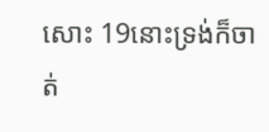សោះ 19នោះទ្រង់ក៏ចាត់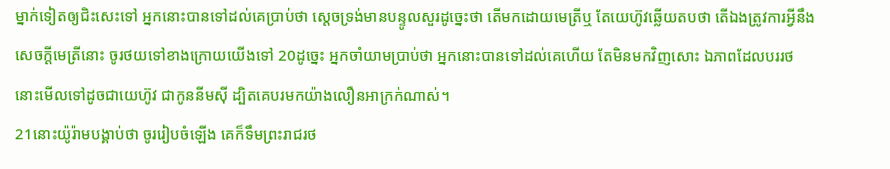ម្នាក់ទៀតឲ្យជិះសេះទៅ អ្នកនោះបានទៅដល់គេប្រាប់ថា ស្តេចទ្រង់មានបន្ទូលសួរដូច្នេះថា តើមកដោយមេត្រីឬ តែយេហ៊ូវឆ្លើយតបថា តើឯងត្រូវការអ្វីនឹងសេចក្ដីមេត្រីនោះ ចូរថយទៅខាងក្រោយយើងទៅ 20ដូច្នេះ អ្នកចាំយាមប្រាប់ថា អ្នកនោះបានទៅដល់គេហើយ តែមិនមកវិញសោះ ឯភាពដែលបររថ នោះមើលទៅដូចជាយេហ៊ូវ ជាកូននីមស៊ី ដ្បិតគេបរមកយ៉ាងលឿនអាក្រក់ណាស់។
21នោះយ៉ូរ៉ាមបង្គាប់ថា ចូររៀបចំឡើង គេក៏ទឹមព្រះរាជរថ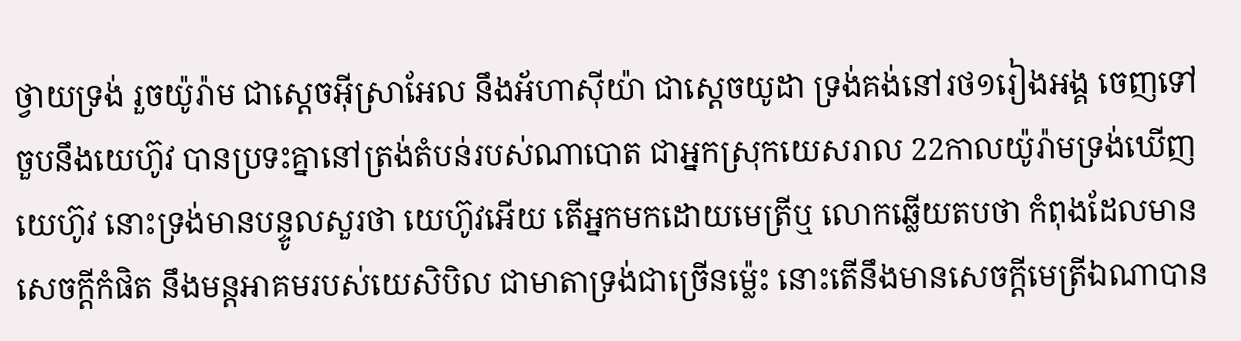ថ្វាយទ្រង់ រួចយ៉ូរ៉ាម ជាស្តេចអ៊ីស្រាអែល នឹងអ័ហាស៊ីយ៉ា ជាស្តេចយូដា ទ្រង់គង់នៅរថ១រៀងអង្គ ចេញទៅចួបនឹងយេហ៊ូវ បានប្រទះគ្នានៅត្រង់តំបន់របស់ណាបោត ជាអ្នកស្រុកយេសរាល 22កាលយ៉ូរ៉ាមទ្រង់ឃើញយេហ៊ូវ នោះទ្រង់មានបន្ទូលសួរថា យេហ៊ូវអើយ តើអ្នកមកដោយមេត្រីឬ លោកឆ្លើយតបថា កំពុងដែលមានសេចក្ដីកំផិត នឹងមន្តអាគមរបស់យេសិបិល ជាមាតាទ្រង់ជាច្រើនម៉្លេះ នោះតើនឹងមានសេចក្ដីមេត្រីឯណាបាន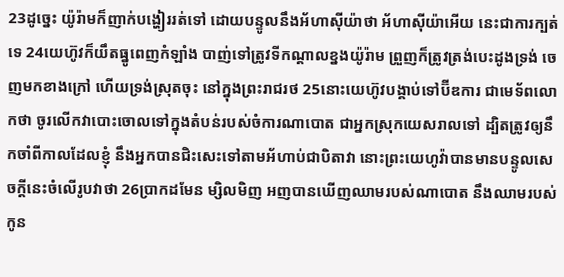23ដូច្នេះ យ៉ូរ៉ាមក៏ញាក់បង្ហៀររត់ទៅ ដោយបន្ទូលនឹងអ័ហាស៊ីយ៉ាថា អ័ហាស៊ីយ៉ាអើយ នេះជាការក្បត់ទេ 24យេហ៊ូវក៏យឹតធ្នូពេញកំឡាំង បាញ់ទៅត្រូវទីកណ្តាលខ្នងយ៉ូរ៉ាម ព្រួញក៏ត្រូវត្រង់បេះដូងទ្រង់ ចេញមកខាងក្រៅ ហើយទ្រង់ស្រុតចុះ នៅក្នុងព្រះរាជរថ 25នោះយេហ៊ូវបង្គាប់ទៅប៊ីឌការ ជាមេទ័ពលោកថា ចូរលើកវាបោះចោលទៅក្នុងតំបន់របស់ចំការណាបោត ជាអ្នកស្រុកយេសរាលទៅ ដ្បិតត្រូវឲ្យនឹកចាំពីកាលដែលខ្ញុំ នឹងអ្នកបានជិះសេះទៅតាមអ័ហាប់ជាបិតាវា នោះព្រះយេហូវ៉ាបានមានបន្ទូលសេចក្ដីនេះចំលើរូបវាថា 26ប្រាកដមែន ម្សិលមិញ អញបានឃើញឈាមរបស់ណាបោត នឹងឈាមរបស់កូន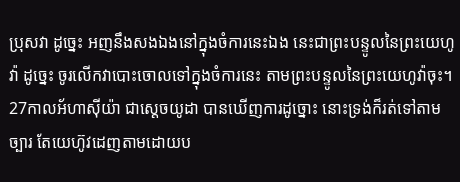ប្រុសវា ដូច្នេះ អញនឹងសងឯងនៅក្នុងចំការនេះឯង នេះជាព្រះបន្ទូលនៃព្រះយេហូវ៉ា ដូច្នេះ ចូរលើកវាបោះចោលទៅក្នុងចំការនេះ តាមព្រះបន្ទូលនៃព្រះយេហូវ៉ាចុះ។
27កាលអ័ហាស៊ីយ៉ា ជាស្តេចយូដា បានឃើញការដូច្នោះ នោះទ្រង់ក៏រត់ទៅតាមច្បារ តែយេហ៊ូវដេញតាមដោយប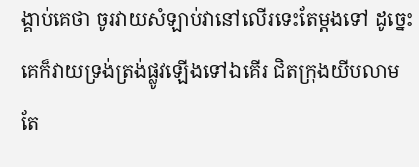ង្គាប់គេថា ចូរវាយសំឡាប់វានៅលើរទេះតែម្តងទៅ ដូច្នេះ គេក៏វាយទ្រង់ត្រង់ផ្លូវឡើងទៅឯគើរ ជិតក្រុងយីបលាម តែ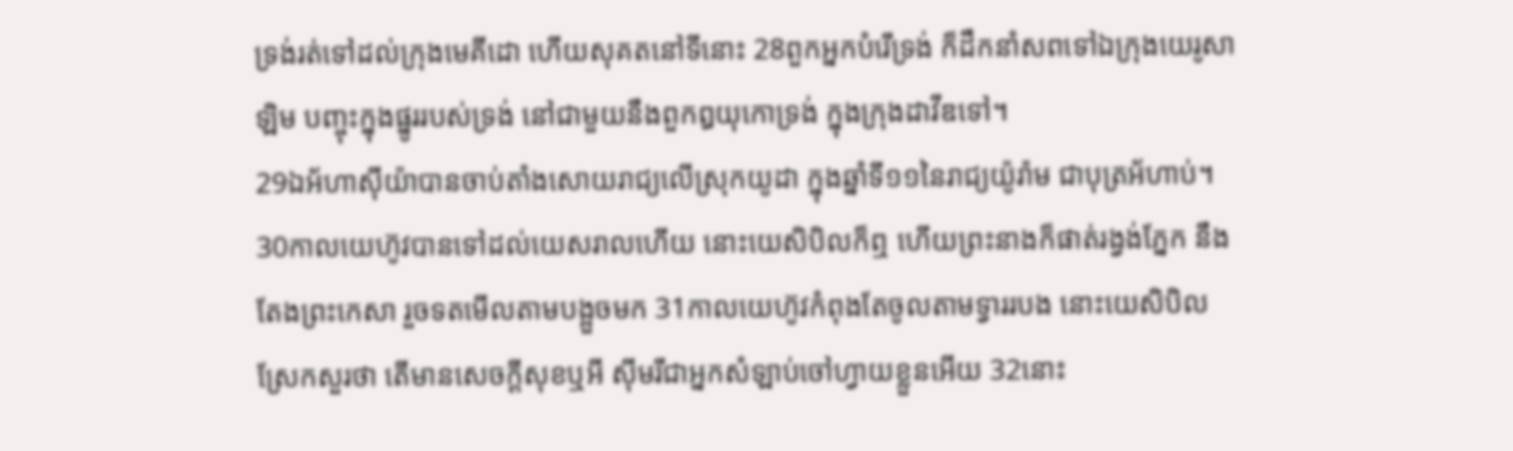ទ្រង់រត់ទៅដល់ក្រុងមេគីដោ ហើយសុគតនៅទីនោះ 28ពួកអ្នកបំរើទ្រង់ ក៏ដឹកនាំសពទៅឯក្រុងយេរូសាឡិម បញ្ចុះក្នុងផ្នូររបស់ទ្រង់ នៅជាមួយនឹងពួកឰយុកោទ្រង់ ក្នុងក្រុងដាវីឌទៅ។
29ឯអ័ហាស៊ីយ៉ាបានចាប់តាំងសោយរាជ្យលើស្រុកយូដា ក្នុងឆ្នាំទី១១នៃរាជ្យយ៉ូរ៉ាម ជាបុត្រអ័ហាប់។
30កាលយេហ៊ូវបានទៅដល់យេសរាលហើយ នោះយេសិបិលក៏ឮ ហើយព្រះនាងក៏ផាត់រង្វង់ភ្នែក នឹងតែងព្រះកេសា រួចទតមើលតាមបង្អួចមក 31កាលយេហ៊ូវកំពុងតែចូលតាមទ្វាររបង នោះយេសិបិលស្រែកសួរថា តើមានសេចក្ដីសុខឬអី ស៊ីមរីជាអ្នកសំឡាប់ចៅហ្វាយខ្លួនអើយ 32នោះ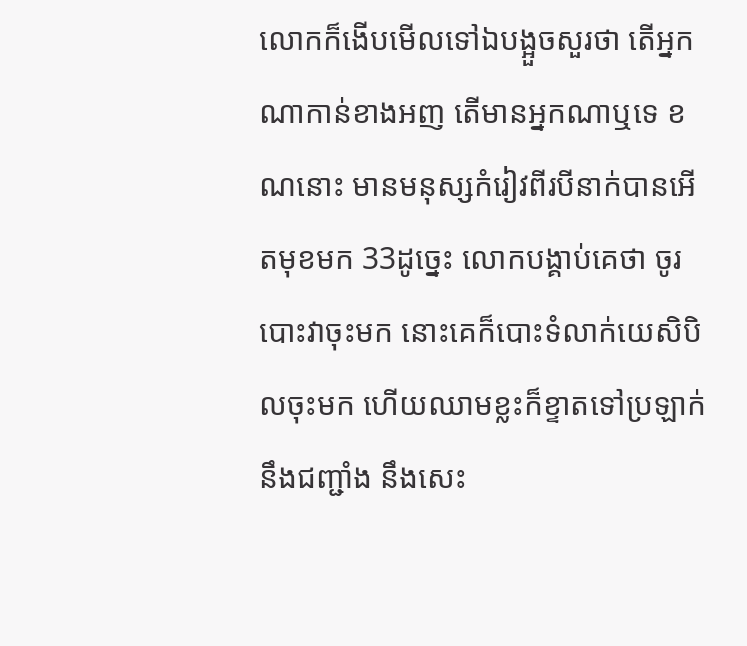លោកក៏ងើបមើលទៅឯបង្អួចសួរថា តើអ្នកណាកាន់ខាងអញ តើមានអ្នកណាឬទេ ខណនោះ មានមនុស្សកំរៀវពីរបីនាក់បានអើតមុខមក 33ដូច្នេះ លោកបង្គាប់គេថា ចូរបោះវាចុះមក នោះគេក៏បោះទំលាក់យេសិបិលចុះមក ហើយឈាមខ្លះក៏ខ្ទាតទៅប្រឡាក់នឹងជញ្ជាំង នឹងសេះ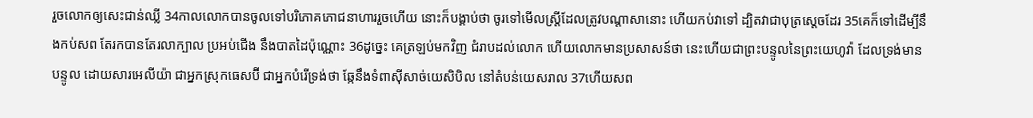រួចលោកឲ្យសេះជាន់ឈ្លី 34កាលលោកបានចូលទៅបរិភោគភោជនាហាររួចហើយ នោះក៏បង្គាប់ថា ចូរទៅមើលស្ត្រីដែលត្រូវបណ្តាសានោះ ហើយកប់វាទៅ ដ្បិតវាជាបុត្រស្តេចដែរ 35គេក៏ទៅដើម្បីនឹងកប់សព តែរកបានតែរលាក្បាល ប្រអប់ជើង នឹងបាតដៃប៉ុណ្ណោះ 36ដូច្នេះ គេត្រឡប់មកវិញ ជំរាបដល់លោក ហើយលោកមានប្រសាសន៍ថា នេះហើយជាព្រះបន្ទូលនៃព្រះយេហូវ៉ា ដែលទ្រង់មានបន្ទូល ដោយសារអេលីយ៉ា ជាអ្នកស្រុកធេសប៊ី ជាអ្នកបំរើទ្រង់ថា ឆ្កែនឹងទំពាស៊ីសាច់យេសិបិល នៅតំបន់យេសរាល 37ហើយសព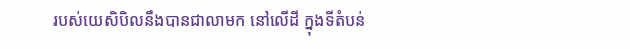របស់យេសិបិលនឹងបានជាលាមក នៅលើដី ក្នុងទីតំបន់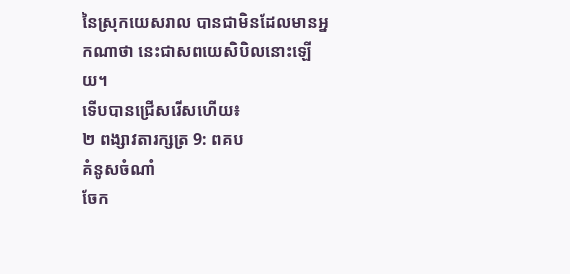នៃស្រុកយេសរាល បានជាមិនដែលមានអ្នកណាថា នេះជាសពយេសិបិលនោះឡើយ។
ទើបបានជ្រើសរើសហើយ៖
២ ពង្សាវតារក្សត្រ 9: ពគប
គំនូសចំណាំ
ចែក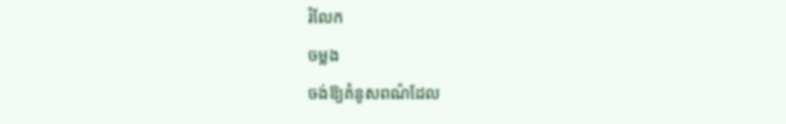រំលែក
ចម្លង
ចង់ឱ្យគំនូសពណ៌ដែល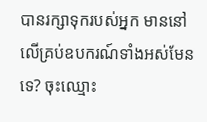បានរក្សាទុករបស់អ្នក មាននៅលើគ្រប់ឧបករណ៍ទាំងអស់មែនទេ? ចុះឈ្មោះ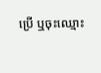ប្រើ ឬចុះឈ្មោះ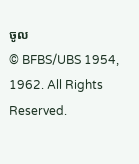ចូល
© BFBS/UBS 1954, 1962. All Rights Reserved.